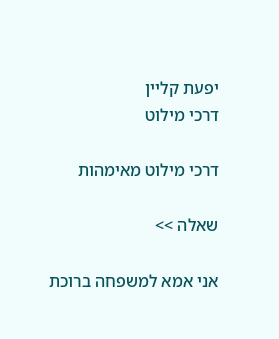יפעת קליין
דרכי מילוט

דרכי מילוט מאימהות

שאלה >>

אני אמא למשפחה ברוכת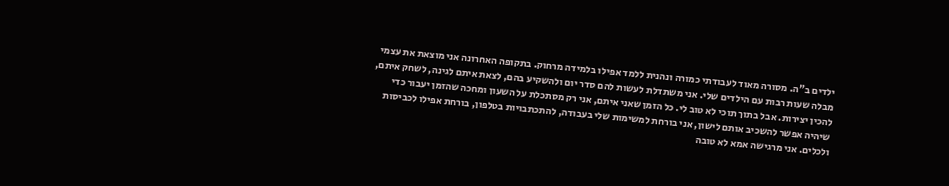ילדים ב"ה. מסורה מאוד לעבודתי כמורה ונהנית ללמד אפילו בלמידה מרחוק. בתקופה האחרונה אני מוצאת את עצמי מבלה שעות רבות עם הילדים שלי. אני משתדלת לעשות להם סדר יום ולהשקיע בהם, לצאת איתם לגינה, לשחק איתם, להכין יצירות. אבל בתוך תוכי לא טוב לי. כל הזמן שאני איתם, אני רק מסתכלת על השעון ומחכה שהזמן יעבור כדי שיהיה אפשר להשכיב אותם לישון, אני בורחת למשימות שלי בעבודה, להתכתבויות בטלפון, בורחת אפילו לכביסות ולכלים. אני מרגישה אמא לא טובה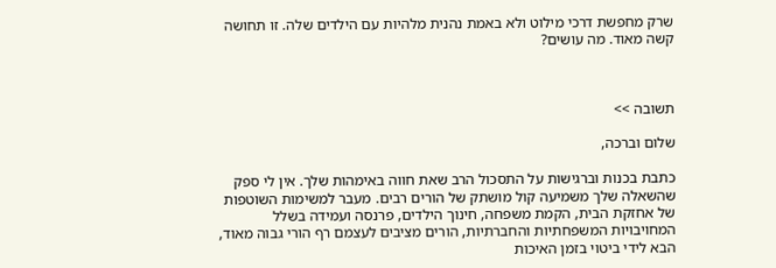שרק מחפשת דרכי מילוט ולא באמת נהנית מלהיות עם הילדים שלה. זו תחושה קשה מאוד. מה עושים?



תשובה >>

שלום וברכה,

כתבת בכנות וברגישות על התסכול הרב שאת חווה באימהות שלך. אין לי ספק שהשאלה שלך משמיעה קול מושתק של הורים רבים. מעבר למשימות השוטפות של אחזקת הבית, הקמת משפחה, חינוך הילדים, פרנסה ועמידה בשלל המחויבויות המשפחתיות והחברתיות, הורים מציבים לעצמם רף הורי גבוה מאוד, הבא לידי ביטוי בזמן האיכות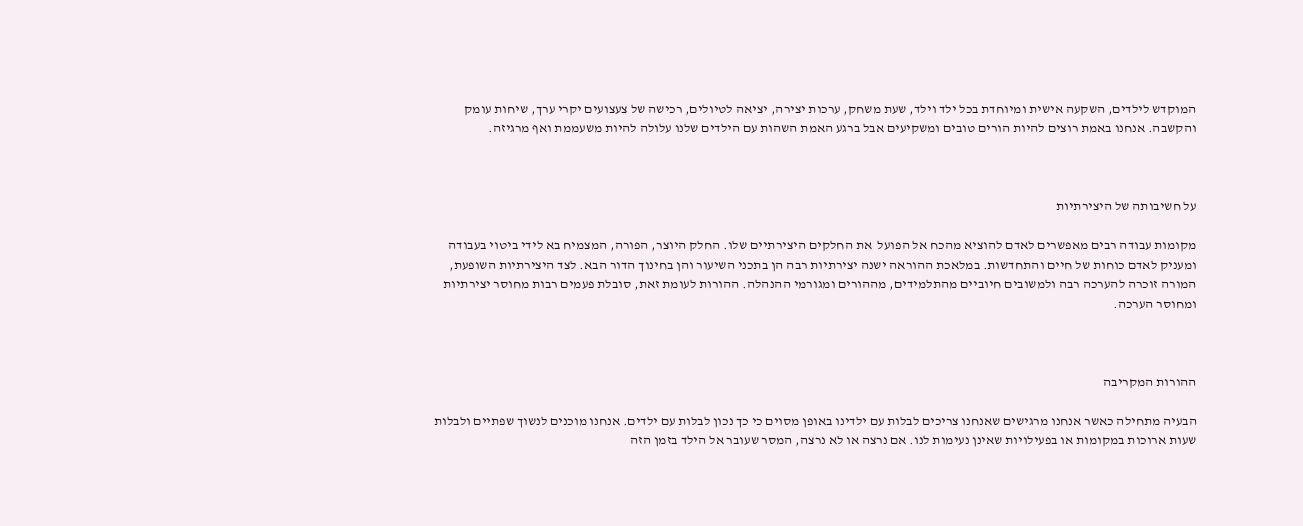המוקדש לילדים, השקעה אישית ומיוחדת בכל ילד וילד, שעת משחק, ערכות יצירה, יציאה לטיולים, רכישה של צעצועים יקרי ערך, שיחות עומק והקשבה. אנחנו באמת רוצים להיות הורים טובים ומשקיעים אבל ברגע האמת השהות עם הילדים שלנו עלולה להיות משעממת ואף מרגיזה.



על חשיבותה של היצירתיות

מקומות עבודה רבים מאפשרים לאדם להוציא מהכח אל הפועל  את החלקים היצירתיים שלו. החלק היוצר, הפורה, המצמיח בא לידי ביטוי בעבודה ומעניק לאדם כוחות של חיים והתחדשות. במלאכת ההוראה ישנה יצירתיות רבה הן בתכני השיעור והן בחינוך הדור הבא. לצד היצירתיות השופעת, המורה זוכרה להערכה רבה ולמשובים חיוביים מהתלמידים, מההורים ומגורמי ההנהלה. ההורות לעומת זאת, סובלת פעמים רבות מחוסר יצירתיות ומחוסר הערכה.



ההורות המקריבה

הבעיה מתחילה כאשר אנחנו מרגישים שאנחנו צריכים לבלות עם ילדינו באופן מסוים כי כך נכון לבלות עם ילדים. אנחנו מוכנים לנשוך שפתיים ולבלות שעות ארוכות במקומות או בפעילויות שאינן נעימות לנו. אם נרצה או לא נרצה, המסר שעובר אל הילד בזמן הזה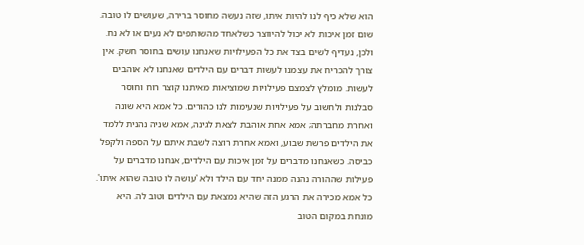הוא שלא כיף לנו להיות איתו, שזה נעשה מחוסר ברירה, שעושים לו טובה. שום זמן איכות לא יכול להיווצר כשלאחד מהשותפים לא נעים או לא נח. ולכן, נעדיף לשים בצד את כל הפעילויות שאנחנו עושים בחוסר חשק. אין צורך להכריח את עצמנו לעשות דברים עם הילדים שאנחנו לא אוהבים לעשות. מומלץ לצמצם פעילויות שמוציאות מאיתנו קוצר רוח וחוסר סבלנות ולחשוב על פעילויות שנעימות לנו כהורים. כל אמא היא שונה ואחרת מחברתה; אמא אחת אוהבת לצאת לגינה, אמא שניה נהנית ללמד את הילדים פרשת שבוע, ואמא אחרת רוצה לשבת איתם על הספה ולקפל כביסה. כשאנחנו מדברים על זמן איכות עם הילדים, אנחנו מדברים על פעילות שההורה נהנה ממנה יחד עם הילד ולא 'עושה לו טובה שהוא איתו'. כל אמא מכירה את הרגע הזה שהיא נמצאת עם הילדים וטוב לה. היא מונחת במקום הטוב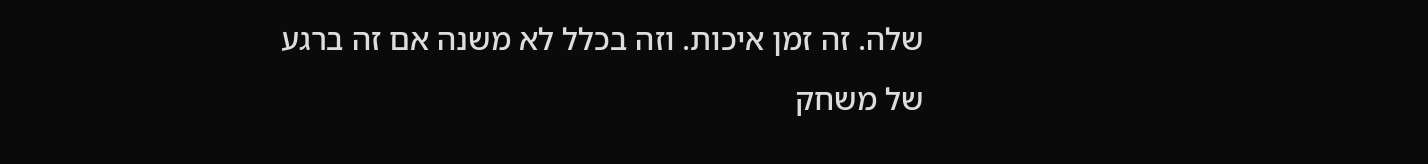שלה. זה זמן איכות. וזה בכלל לא משנה אם זה ברגע של משחק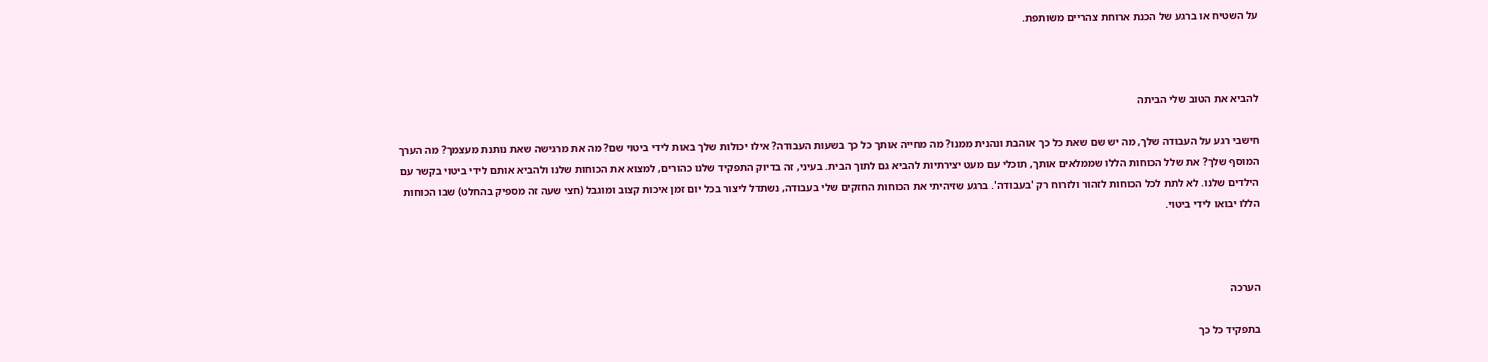על השטיח או ברגע של הכנת ארוחת צהריים משותפת.



להביא את הטוב שלי הביתה

חישבי רגע על העבודה שלך, מה יש שם שאת כל כך אוהבת ונהנית ממנו? מה מחייה אותך כל כך בשעות העבודה? אילו יכולות שלך באות לידי ביטוי שם? מה את מרגישה שאת נותנת מעצמך? מה הערך המוסף שלך? את שלל הכוחות הללו שממלאים אותך, תוכלי עם מעט יצירתיות להביא גם לתוך הבית. בעיני, זה בדיוק התפקיד שלנו כהורים, למצוא את הכוחות שלנו ולהביא אותם לידי ביטוי בקשר עם הילדים שלנו. לא לתת לכל הכוחות לזהור ולזרוח רק 'בעבודה'. ברגע שזיהיתי את הכוחות החזקים שלי בעבודה, נשתדל ליצור בכל יום זמן איכות קצוב ומוגבל (חצי שעה זה מספיק בהחלט) שבו הכוחות הללו יבואו לידי ביטוי.



הערכה

בתפקיד כל כך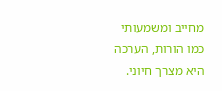מחייב ומשמעותי כמו הורות, הערכה היא מצרך חיוני.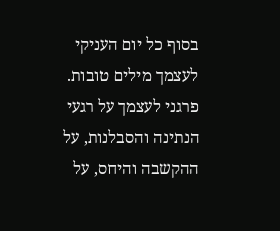בסוף כל יום העניקי לעצמך מילים טובות. פרגני לעצמך על רגעי הנתינה והסבלנות, על ההקשבה והיחס, על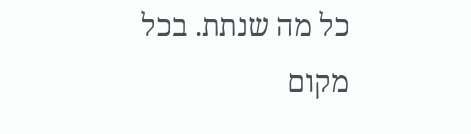כל מה שנתת. בכל מקום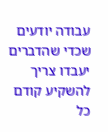עבודה יודעים שכדי שהדברים יעבדו צריך להשקיע קודם כל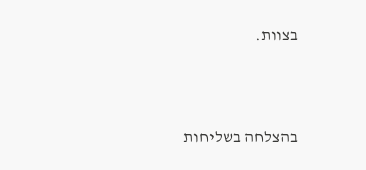בצוות.



בהצלחה בשליחות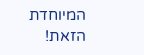המיוחדת הזאת!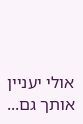אולי יעניין אותך גם...